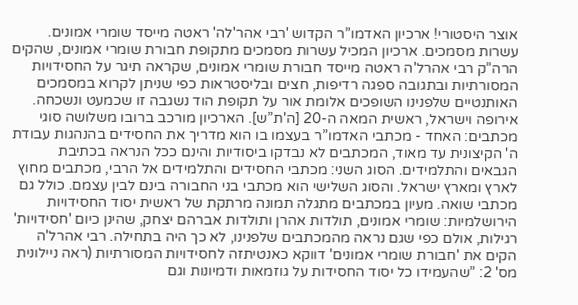אוצר היסטורי! ארכיון האדמו”ר הקדוש 'רבי אהר'לה' ראטה מייסד שומרי אמונים. עשרות מסמכים. ארכיון המכיל עשרות מסמכים מתקופת חבורת שומרי אמונים, שהקים הרה”ק רבי אהרל'ה ראטה מייסד חבורת שומרי אמונים, שקראה תיגר על החסידויות המסורתיות ובתגובה ספגה רדיפות, חצים ובליסטראות כפי שניתן לקרוא במסמכים האותנטיים שלפנינו השופכים אלומת אור על תקופת הוד נשגבה זו שכמעט ונשכחה. אירופה וישראל, ראשית המאה ה-20 [ה'ת”ש]. הארכיון מורכב ברובו משלושה סוגי מכתבים: האחד - מכתבי האדמו”ר בעצמו בו הוא מדריך את החסידים בהנהגות עבודת ה' הקיצונית עד מאוד, המכתבים לא נבדקו ביסודיות והינם ככל הנראה בכתיבת הגבאים והתלמידים. הסוג השני: מכתבי החסידים והתלמידים אל הרבי, מכתבים מחוץ לארץ ומארץ ישראל. והסוג השלישי הוא מכתבי בני החבורה בינם לבין עצמם. כולל גם מכתבי שואה. מעיון במכתבים מתגלה תמונה מרתקת של ראשית יסוד החסידויות הירושלמיות: שומרי אמונים, תולדות אהרן ותולדות אברהם יצחק, שהינן כיום 'חסידויות' רגילות, אולם כפי שגם נראה מהמכתבים שלפנינו, לא כך היה בתחילה. רבי אהרל'ה הקים את 'חבורת שומרי אמונים' דווקא כאנטיתזה לחסידויות המסורתיות (ראה ניילונית מס' 2: ”שהעמידו כל יסוד החסידות על גוזמאות ודמיונות וגם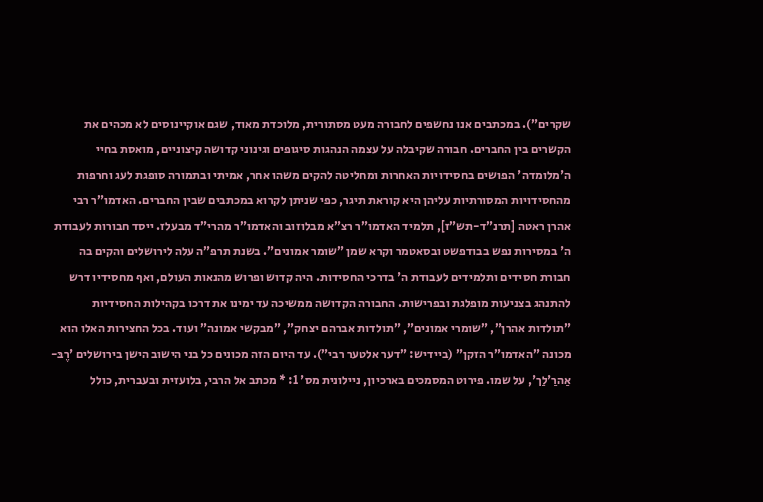שקרים”). במכתבים אנו נחשפים לחבורה מעט מסתורית, מלוכדת מאוד, שגם אוקיינוסים לא מכהים את הקשרים בין החברים. חבורה שקיבלה על עצמה הנהגות סיגופים וגינוני קדושה קיצוניים, מואסת בחיי ה'מלומדה' הפושים בחסידויות האחרות ומחליטה להקים משהו אחר, אמיתי ובתמורה סופגת לעג וחרפות מהחסידויות המסורתיות עליהן היא קוראת תיגר, כפי שניתן לקרוא במכתבים שבין החברים. האדמו”ר רבי אהרן ראטה [תרנ”ד-תש”ז], תלמיד האדמו”ר רצ”א מבלוזוב והאדמו”ר מהרי”ד מבעלז. ייסד חבורות לעבודת ה' במסירות נפש בבודפשט ובסאטמר וקרא שמן ”שומר אמונים”. בשנת תרפ”ה עלה לירושלים והקים בה חבורת חסידים ותלמידים לעבודת ה' בדרכי החסידות. היה קדוש ופרוש מהנאות העולם, ואף מחסידיו דרש להתנהג בצניעות מופלגת ובפרישות. החבורה הקדושה ממשיכה עד ימינו את דרכו בקהילות החסידיות ”תולדות אהרן”, ”שומרי אמונים”, ”תולדות אברהם יצחק”, ”מבקשי אמונה” ועוד. בכל החצירות האלו הוא מכונה ”האדמו”ר הזקן” (ביידיש: ”דער אלטער רבי”). עד היום הזה מכונים כל בני הישוב הישן בירושלים 'רֶבּ-אַהרַ'לַך', על שמו. פירוט המסמכים בארכיון, ניילונית מס' 1: * מכתב אל הרבי, בלועזית ובעברית, כולל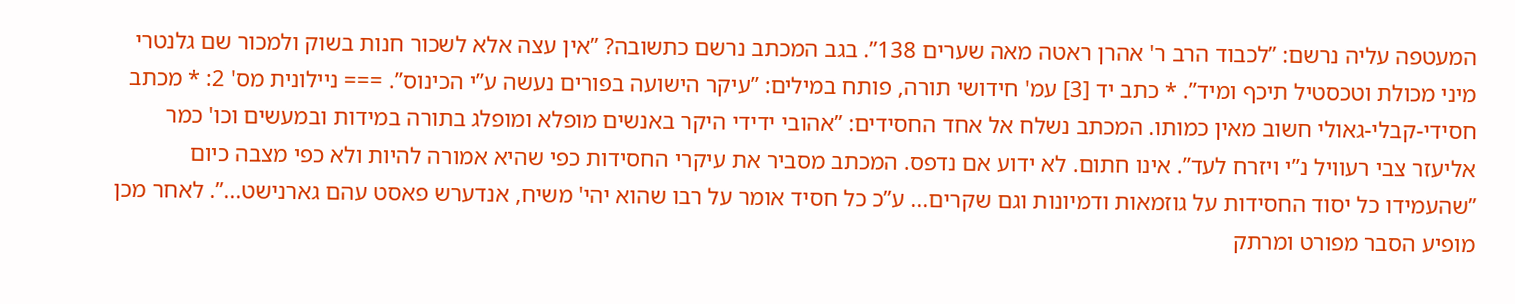המעטפה עליה נרשם: ”לכבוד הרב ר' אהרן ראטה מאה שערים 138”. בגב המכתב נרשם כתשובה? ”אין עצה אלא לשכור חנות בשוק ולמכור שם גלנטרי מיני מכולת וטכסטיל תיכף ומיד”. * כתב יד [3] עמ' חידושי תורה, פותח במילים: ”עיקר הישועה בפורים נעשה ע”י הכינוס”. === ניילונית מס' 2: * מכתב חסידי-קבלי-גאולי חשוב מאין כמותו. המכתב נשלח אל אחד החסידים: ”אהובי ידידי היקר באנשים מופלא ומופלג בתורה במידות ובמעשים וכו' כמר אליעזר צבי רעוויל נ”י ויזרח לעד”. אינו חתום. לא ידוע אם נדפס. המכתב מסביר את עיקרי החסידות כפי שהיא אמורה להיות ולא כפי מצבה כיום ”שהעמידו כל יסוד החסידות על גוזמאות ודמיונות וגם שקרים... ע”כ כל חסיד אומר על רבו שהוא יהי' משיח, אנדערש פאסט עהם גארנישט...”. לאחר מכן מופיע הסבר מפורט ומרתק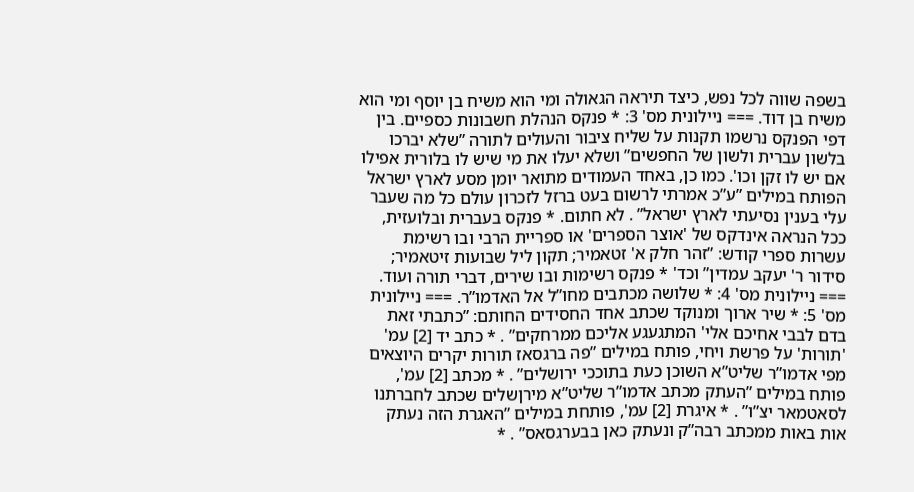בשפה שווה לכל נפש, כיצד תיראה הגאולה ומי הוא משיח בן יוסף ומי הוא משיח בן דוד. === ניילונית מס' 3: * פנקס הנהלת חשבונות כספיים. בין דפי הפנקס נרשמו תקנות על שליח ציבור והעולים לתורה ”שלא יברכו בלשון עברית ולשון של החפשים” ושלא יעלו את מי שיש לו בלורית אפילו אם יש לו זקן וכו'. כמו כן, באחד העמודים מתואר יומן מסע לארץ ישראל הפותח במילים ”ע”כ אמרתי לרשום בעט ברזל לזכרון עולם כל מה שעבר עלי בענין נסיעתי לארץ ישראל” . לא חתום. * פנקס בעברית ובלועזית, ככל הנראה אינדקס של 'אוצר הספרים' או ספריית הרבי ובו רשימת עשרות ספרי קודש: ”זהר חלק א' זטאמיר; תקון ליל שבועות זיטאמיר; סידור ר' יעקב עמדין” וכד' * פנקס רשימות ובו שירים, דברי תורה ועוד. === ניילונית מס' 4: * שלושה מכתבים מחו”ל אל האדמו”ר. === ניילונית מס' 5: * שיר ארוך ומנוקד שכתב אחד החסידים החותם: ”כתבתי זאת בדם לבבי אחיכם אלי' המתגעגע אליכם ממרחקים” . * כתב יד [2] עמ' 'תורות' על פרשת ויחי, פותח במילים ”פה ברגסאז תורות יקרים היוצאים מפי אדמו”ר שליט”א השוכן כעת בתוככי ירושלים” . * מכתב [2] עמ', פותח במילים ”העתק מכתב אדמו”ר שליט”א מירןשלים שכתב לחברתנו לסאטמאר יצ”ו” . * איגרת [2] עמ', פותחת במילים ”האגרת הזה נעתק אות באות ממכתב רבה”ק ונעתק כאן בבערגסאס” . *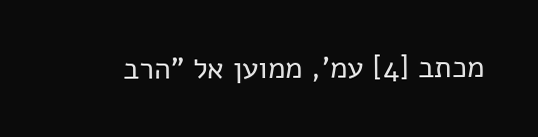מכתב [4] עמ', ממוען אל ”הרב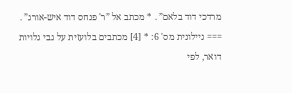מרדכי דוד בלאם” . * מכתב אל ”ר' פנחס דוד איש-אורג” . === ניילונית מס' 6: * [4] מכתבים בלועזית על גבי גלויות דואר, לפי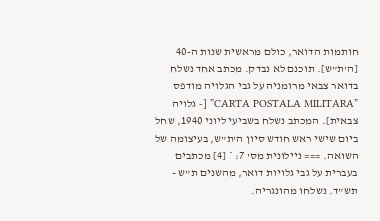חותמות הדואר, כולם מראשית שנות ה-40 [ה'ת”ש]. תוכנם לא נבדק. מכתב אחד נשלח בדואר צבאי מרומניה על גבי הגלויה מודפס ”CARTA POSTALA MILITARA” [- גלויה צבאית]. המכתב נשלח בשביעי ליוני 1940, שחל ביום שישי ראש חודש סיון ה'ת”ש, בעיצומה של השואה. === ניילונית מס' 7: * [4] מכתבים בעברית על גבי גלויות דואר, מהשנים ת”ש - תש”ד. נשלחו מהונגריה.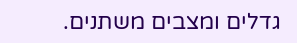גדלים ומצבים משתנים.